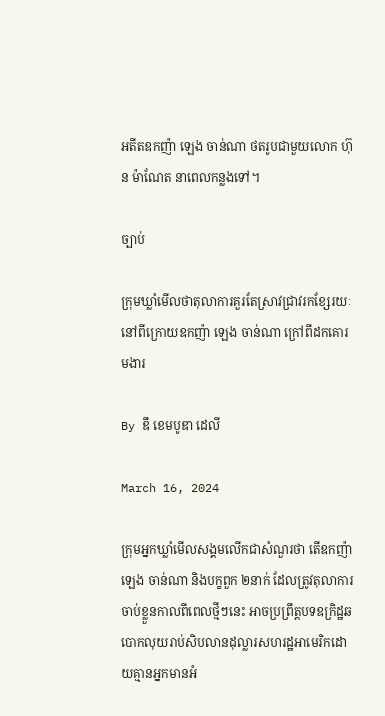អតីតឧកញ៉ា ឡេង ចាន់ណា ថតរូបជាមួយលោក ហ៊ុន ម៉ាណែត នាពេលកន្លងទៅ។

ច្បាប់

ក្រុមឃ្លាំមើលថាតុលាការគួរតែស្រាវជ្រាវរកខ្សែរយៈនៅពីក្រោយឧកញ៉ា ឡេង ចាន់ណា ក្រៅពីដកគោរមងារ

By ឌឹ ខេមបូឌា ដេលី

March 16, 2024

ក្រុមអ្នកឃ្លាំមើលសង្គមលើកជាសំណួរថា តើឧកញ៉ា ឡេង ចាន់ណា និងបក្ខពួក ២នាក់ ដែលត្រូវតុលាការចាប់ខ្លួនកាលពីពេលថ្មីៗនេះ អាចប្រព្រឹត្តបទឧក្រិដ្ឋឆបោកលុយរាប់សិបលានដុល្លារសហរដ្ឋអាមេរិកដោយគ្មានអ្នកមានអំ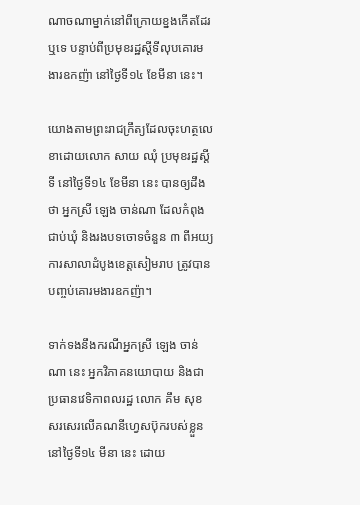ណាចណាម្នាក់នៅពីក្រោយខ្នងកើតដែរឬទេ បន្ទាប់ពីប្រមុខរដ្ឋស្តីទីលុបគោរមងារឧកញ៉ា នៅថ្ងៃទី១៤ ខែមីនា នេះ។

យោងតាមព្រះរាជក្រឹត្យដែលចុះហត្ថលេខាដោយលោក សាយ ឈុំ ប្រមុខរដ្ឋស្តីទី នៅថ្ងៃទី១៤ ខែមីនា នេះ បានឲ្យដឹងថា អ្នកស្រី ឡេង ចាន់ណា ដែលកំពុងជាប់ឃុំ និងរងបទចោទចំនួន ៣ ពីអយ្យការសាលាដំបូងខេត្តសៀមរាប ត្រូវបានបញ្ចប់គោរមងារឧកញ៉ា។

ទាក់ទងនឹងករណីអ្នកស្រី ឡេង ចាន់ណា នេះ អ្នកវិភាគនយោបាយ និងជាប្រធានវេទិកាពលរដ្ឋ លោក គឹម សុខ សរសេរលើគណនីហ្វេសប៊ុករបស់ខ្លួននៅថ្ងៃទី១៤ មីនា នេះ ដោយ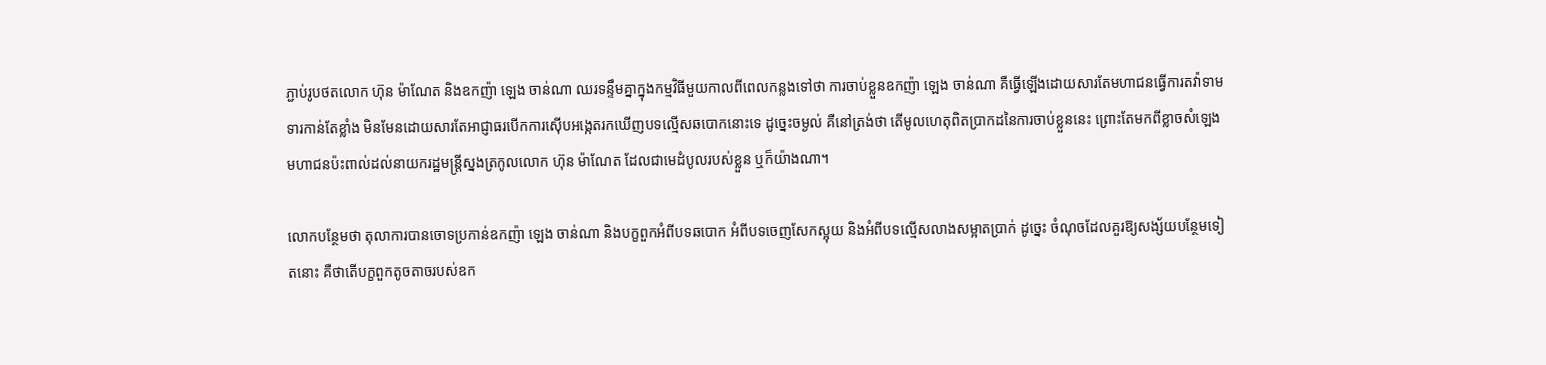ភ្ជាប់រូបថតលោក ហ៊ុន ម៉ាណែត និងឧកញ៉ា ឡេង ចាន់ណា ឈរទន្ទឹមគ្នាក្នុងកម្មវិធីមួយកាលពីពេលកន្លងទៅថា ការចាប់ខ្លួនឧកញ៉ា ឡេង ចាន់ណា គឺធ្វើឡើងដោយសារតែមហាជនធ្វើការតវ៉ាទាមទារកាន់តែខ្លាំង មិនមែនដោយសារតែអាជ្ញាធរបើកការស៊ើបអង្កេតរកឃើញបទល្មើសឆបោកនោះទេ ដូច្នេះចម្ងល់ គឺនៅត្រង់ថា តើមូលហេតុពិតប្រាកដនៃការចាប់ខ្លួននេះ ព្រោះតែមកពីខ្លាចសំឡេងមហាជនប៉ះពាល់ដល់នាយករដ្ឋមន្ត្រីស្នងត្រកូលលោក ហ៊ុន ម៉ាណែត ដែលជាមេដំបូលរបស់ខ្លួន ឬក៏យ៉ាងណា។

លោកបន្ថែមថា តុលាការបានចោទប្រកាន់ឧកញ៉ា ឡេង ចាន់ណា និងបក្ខពួកអំពីបទឆបោក អំពីបទចេញសែកស្អុយ និងអំពីបទល្មើសលាងសម្អាតប្រាក់ ដូច្នេះ ចំណុចដែលគួរឱ្យសង្ស័យបន្ថែមទៀតនោះ គឺថាតើបក្ខពួកតូចតាចរបស់ឧក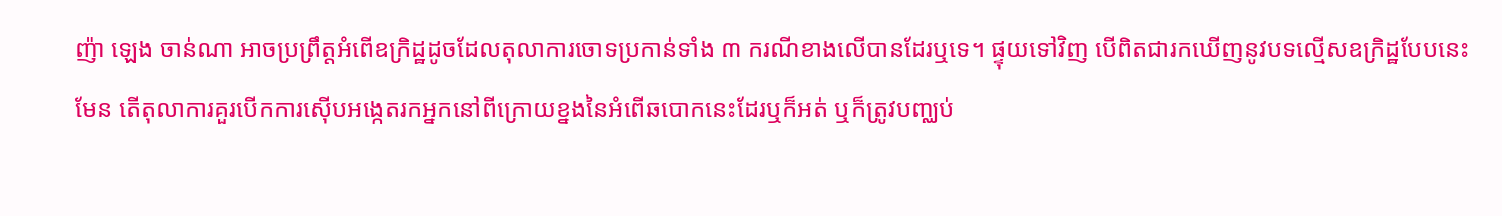ញ៉ា ឡេង ចាន់ណា អាចប្រព្រឹត្តអំពើឧក្រិដ្ឋដូចដែលតុលាការចោទប្រកាន់ទាំង ៣ ករណីខាងលើបានដែរឬទេ។ ផ្ទុយទៅវិញ បើពិតជារកឃើញនូវបទល្មើសឧក្រិដ្ឋបែបនេះមែន តើតុលាការគួរបើកការស៊ើបអង្កេតរកអ្នកនៅពីក្រោយខ្នងនៃអំពើឆបោកនេះដែរឬក៏អត់ ឬក៏ត្រូវបញ្ឈប់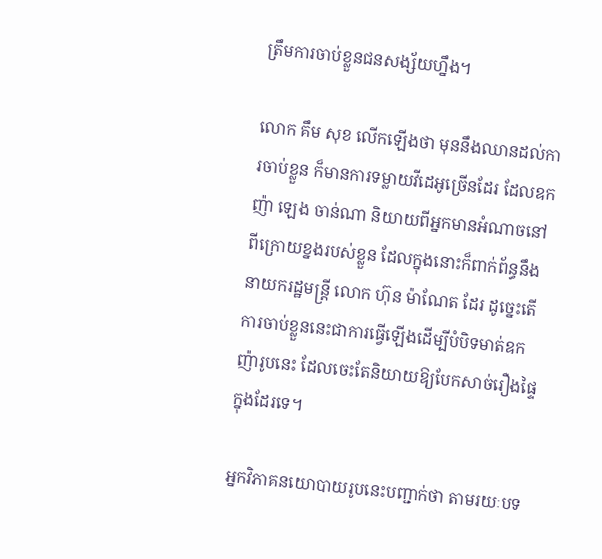ត្រឹមការចាប់ខ្លួនជនសង្ស័យហ្នឹង។

លោក គឹម សុខ លើកឡើងថា មុននឹងឈានដល់ការចាប់ខ្លួន ក៏មានការទម្លាយវីដេអូច្រើនដែរ ដែលឧកញ៉ា ឡេង ចាន់ណា និយាយពីអ្នកមានអំណាចនៅពីក្រោយខ្នងរបស់ខ្លួន ដែលក្នុងនោះក៏ពាក់ព័ន្ធនឹងនាយករដ្ឋមន្ត្រី លោក ហ៊ុន ម៉ាណែត ដែរ ដូច្នេះតើការចាប់ខ្លួននេះជាការធ្វើឡើងដើម្បីបំបិទមាត់ឧកញ៉ារូបនេះ ដែលចេះតែនិយាយឱ្យបែកសាច់រឿងផ្ទៃក្នុងដែរទេ។

អ្នកវិភាគនយោបាយរូបនេះបញ្ជាក់ថា តាមរយៈបទ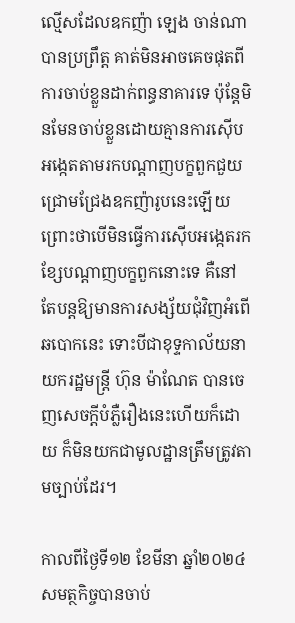ល្មើសដែលឧកញ៉ា ឡេង ចាន់ណា បានប្រព្រឹត្ត គាត់មិនអាចគេចផុតពីការចាប់ខ្លួនដាក់ពន្ធនាគារទេ ប៉ុន្តែមិនមែនចាប់ខ្លួនដោយគ្មានការស៊ើបអង្កេតតាមរកបណ្ដាញបក្ខពួកជួយជ្រោមជ្រែងឧកញ៉ារូបនេះឡើយ ព្រោះថាបើមិនធ្វើការស៊ើបអង្កេតរកខ្សែបណ្ដាញបក្ខពួកនោះទេ គឺនៅតែបន្តឱ្យមានការសង្ស័យជុំវិញអំពើឆបោកនេះ ទោះបីជាខុទ្ទកាល័យនាយករដ្ឋមន្ត្រី ហ៊ុន ម៉ាណែត បានចេញសេចក្តីបំភ្លឺរឿងនេះហើយក៏ដោយ ក៏មិនយកជាមូលដ្ឋានត្រឹមត្រូវតាមច្បាប់ដែរ។

កាលពីថ្ងៃទី១២ ខែមីនា ឆ្នាំ២០២៤ សមត្ថកិច្ចបានចាប់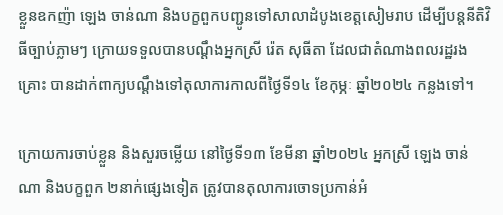ខ្លួនឧកញ៉ា ឡេង ចាន់ណា និងបក្ខពួកបញ្ជូនទៅសាលាដំបូងខេត្តសៀមរាប ដើម្បីបន្តនីតិវិធីច្បាប់ភ្លាមៗ ក្រោយទទួលបានបណ្តឹងអ្នកស្រី រ៉េត សុធីតា ដែលជាតំណាងពលរដ្ឋរងគ្រោះ បានដាក់ពាក្យបណ្ដឹងទៅតុលាការកាលពីថ្ងៃទី១៤ ខែកុម្ភៈ ឆ្នាំ២០២៤ កន្លងទៅ។

ក្រោយការចាប់ខ្លួន និងសួរចម្លើយ នៅថ្ងៃទី១៣ ខែមីនា ឆ្នាំ២០២៤ អ្នកស្រី ឡេង ចាន់ណា និងបក្ខពួក ២នាក់ផ្សេងទៀត ត្រូវបានតុលាការចោទប្រកាន់អំ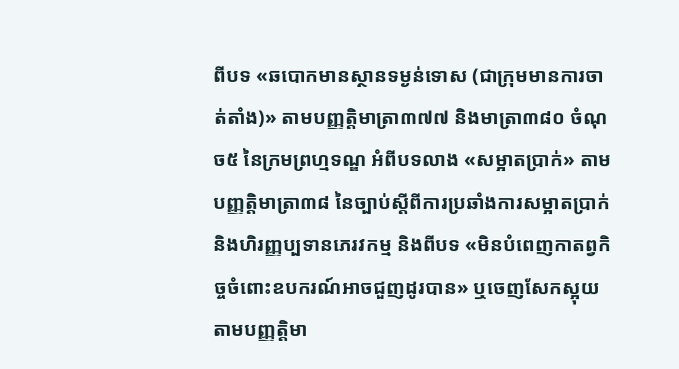ពីបទ «ឆបោកមានស្ថានទម្ងន់ទោស (ជាក្រុមមានការចាត់តាំង)» តាមបញ្ញត្តិមាត្រា៣៧៧ និងមាត្រា៣៨០ ចំណុច៥ នៃក្រមព្រហ្មទណ្ឌ អំពីបទលាង «សម្អាតប្រាក់» តាមបញ្ញត្តិមាត្រា៣៨ នៃច្បាប់ស្ដីពីការប្រឆាំងការសម្អាតប្រាក់ និងហិរញ្ញប្បទានភេរវកម្ម និងពីបទ «មិនបំពេញកាតព្វកិច្ចចំពោះឧបករណ៍អាចជួញដូរបាន» ឬចេញសែកស្អុយតាមបញ្ញត្តិមា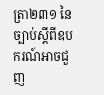ត្រា២៣១ នៃច្បាប់ស្ដីពីឧបករណ៍អាចជួញ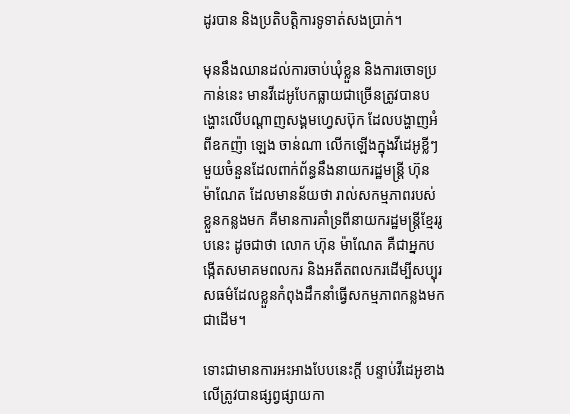ដូរបាន និងប្រតិបត្តិការទូទាត់សងប្រាក់។

មុននឹងឈានដល់ការចាប់ឃុំខ្លួន និងការចោទប្រកាន់នេះ មានវីដេអូបែកធ្លាយជាច្រើនត្រូវបានបង្ហោះលើបណ្ដាញសង្គមហ្វេសប៊ុក ដែលបង្ហាញអំពីឧកញ៉ា ឡេង ចាន់ណា លើកឡើងក្នុងវីដេអូខ្លីៗមួយចំនួនដែលពាក់ព័ន្ធនឹងនាយករដ្ឋមន្ត្រី ហ៊ុន ម៉ាណែត ដែលមានន័យថា រាល់សកម្មភាពរបស់ខ្លួនកន្លងមក គឺមានការគាំទ្រពីនាយករដ្ឋមន្ត្រីខ្មែររូបនេះ ដូចជាថា លោក ហ៊ុន ម៉ាណែត គឺជាអ្នកបង្កើតសមាគមពលករ និងអតីតពលករដើម្បីសប្បុរសធម៌ដែលខ្លួនកំពុងដឹកនាំធ្វើសកម្មភាពកន្លងមក ជាដើម។

ទោះជាមានការអះអាងបែបនេះក្តី បន្ទាប់វីដេអូខាងលើត្រូវបានផ្សព្វផ្សាយកា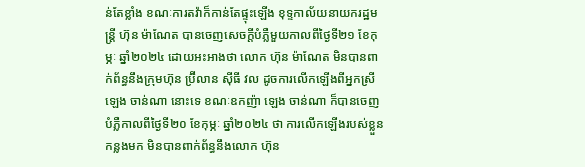ន់តែខ្លាំង ខណៈការតវ៉ាក៏កាន់តែផ្ទុះឡើង ខុទ្ទកាល័យនាយករដ្ឋមន្ត្រី ហ៊ុន ម៉ាណែត បានចេញសេចក្ដីបំភ្លឺមួយកាលពីថ្ងៃទី២១ ខែកុម្ភៈ ឆ្នាំ២០២៤ ដោយអះអាងថា លោក ហ៊ុន ម៉ាណែត មិនបានពាក់ព័ន្ធនឹងក្រុមហ៊ុន ប្រ៊ីលាន ស៊ីធី វល ដូចការលើកឡើងពីអ្នកស្រី ឡេង ចាន់ណា នោះទេ ខណៈឧកញ៉ា ឡេង ចាន់ណា ក៏បានចេញបំភ្លឺកាលពីថ្ងៃទី២០ ខែកុម្ភៈ ឆ្នាំ២០២៤ ថា ការលើកឡើងរបស់ខ្លួនកន្លងមក មិនបានពាក់ព័ន្ធនឹងលោក ហ៊ុន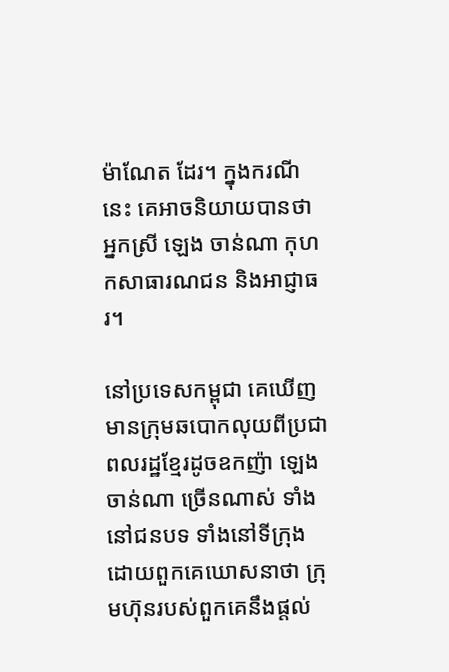ម៉ាណែត ដែរ។ ក្នុងករណីនេះ គេអាចនិយាយបានថា អ្នកស្រី ឡេង ចាន់ណា កុហកសាធារណជន និងអាជ្ញាធរ។

នៅប្រទេសកម្ពុជា គេឃើញមានក្រុមឆបោកលុយពីប្រជាពលរដ្ឋខ្មែរដូចឧកញ៉ា ឡេង ចាន់ណា ច្រើនណាស់ ទាំងនៅជនបទ ទាំងនៅទីក្រុង ដោយពួកគេឃោសនាថា ក្រុមហ៊ុនរបស់ពួកគេនឹងផ្តល់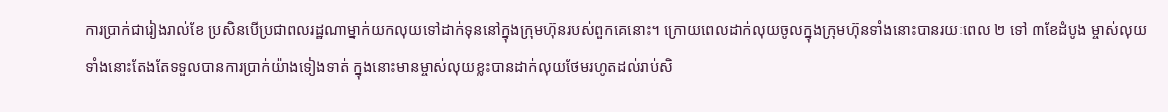ការប្រាក់ជារៀងរាល់ខែ ប្រសិនបើប្រជាពលរដ្ឋណាម្នាក់យកលុយទៅដាក់ទុននៅក្នុងក្រុមហ៊ុនរបស់ពួកគេនោះ។ ក្រោយពេលដាក់លុយចូលក្នុងក្រុមហ៊ុនទាំងនោះបានរយៈពេល ២ ទៅ ៣ខែដំបូង ម្ចាស់លុយទាំងនោះតែងតែទទួលបានការប្រាក់យ៉ាងទៀងទាត់ ក្នុងនោះមានម្ចាស់លុយខ្លះបានដាក់លុយថែមរហូតដល់រាប់សិ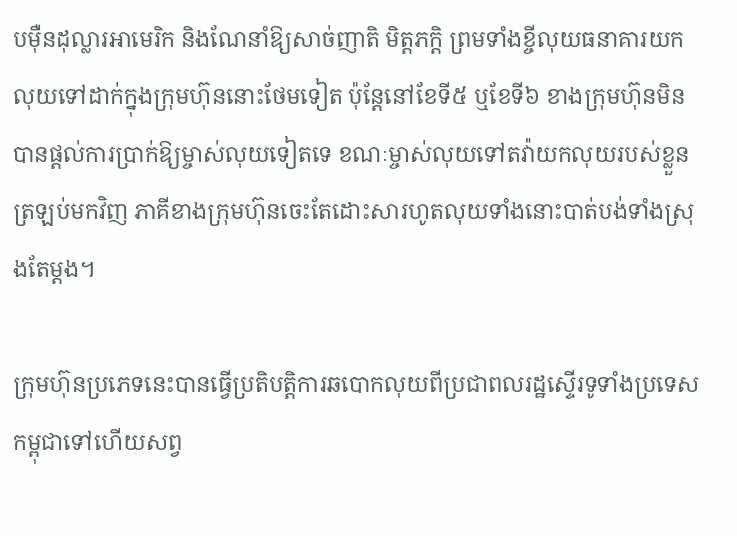បម៉ឺនដុល្លារអាមេរិក និងណែនាំឱ្យសាច់ញាតិ មិត្តភក្ដិ ព្រមទាំងខ្ចីលុយធនាគារយកលុយទៅដាក់ក្នុងក្រុមហ៊ុននោះថែមទៀត ប៉ុន្តែនៅខែទី៥ ឬខែទី៦ ខាងក្រុមហ៊ុនមិនបានផ្តល់ការប្រាក់ឱ្យម្ចាស់លុយទៀតទេ ខណៈម្ចាស់លុយទៅតវ៉ាយកលុយរបស់ខ្លួនត្រឡប់មកវិញ ភាគីខាងក្រុមហ៊ុនចេះតែដោះសារហូតលុយទាំងនោះបាត់បង់ទាំងស្រុងតែម្តង។

ក្រុមហ៊ុនប្រភេទនេះបានធ្វើប្រតិបត្តិការឆបោកលុយពីប្រជាពលរដ្ឋស្ទើរទូទាំងប្រទេសកម្ពុជាទៅហើយសព្វ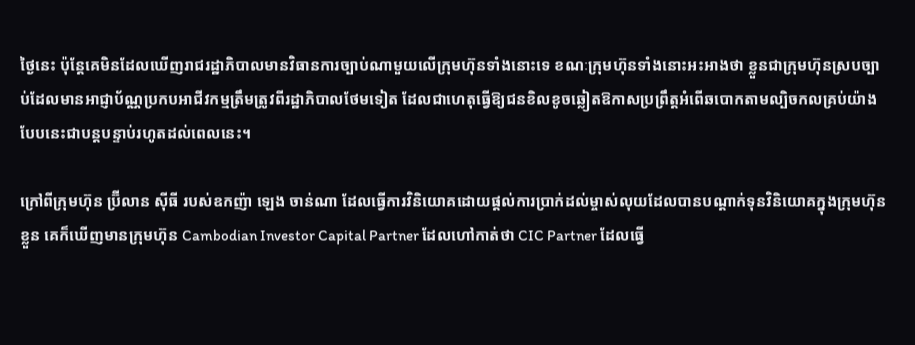ថ្ងៃនេះ ប៉ុន្តែគេមិនដែលឃើញរាជរដ្ឋាភិបាលមានវិធានការច្បាប់ណាមួយលើក្រុមហ៊ុនទាំងនោះទេ ខណៈក្រុមហ៊ុនទាំងនោះអះអាងថា ខ្លួនជាក្រុមហ៊ុនស្របច្បាប់ដែលមានអាជ្ញាប័ណ្ណប្រកបអាជីវកម្មត្រឹមត្រូវពីរដ្ឋាភិបាលថែមទៀត ដែលជាហេតុធ្វើឱ្យជនខិលខូចឆ្លៀតឱកាសប្រព្រឹត្តអំពើឆបោកតាមល្បិចកលគ្រប់យ៉ាងបែបនេះជាបន្តបន្ទាប់រហូតដល់ពេលនេះ។

ក្រៅពីក្រុមហ៊ុន ប្រ៊ីលាន ស៊ីធី របស់ឧកញ៉ា ឡេង ចាន់ណា ដែលធ្វើការវិនិយោគដោយផ្តល់ការប្រាក់ដល់ម្ចាស់លុយដែលបានបណ្ដាក់ទុនវិនិយោគក្នុងក្រុមហ៊ុនខ្លួន គេក៏ឃើញមានក្រុមហ៊ុន Cambodian Investor Capital Partner ដែលហៅកាត់ថា CIC Partner ដែលធ្វើ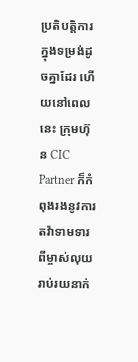ប្រតិបត្តិការក្នុងទម្រង់ដូចគ្នាដែរ ហើយនៅពេលនេះ ក្រុមហ៊ុន CIC Partner ក៏កំពុងរងនូវការតវ៉ាទាមទារពីម្ចាស់លុយរាប់រយនាក់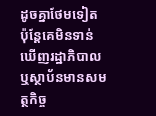ដូចគ្នាថែមទៀត ប៉ុន្តែគេមិនទាន់ឃើញរដ្ឋាភិបាល ឬស្ថាប័នមានសមត្ថកិច្ច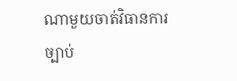ណាមួយចាត់វិធានការច្បាប់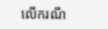លើករណី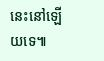នេះនៅឡើយទេ៕